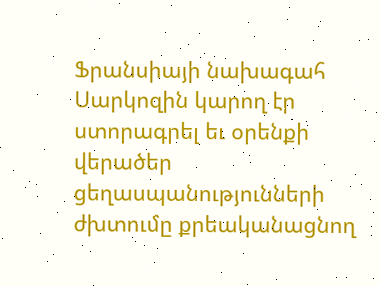Ֆրանսիայի նախագահ Սարկոզին կարող էր ստորագրել եւ օրենքի վերածեր ցեղասպանությունների ժխտումը քրեականացնող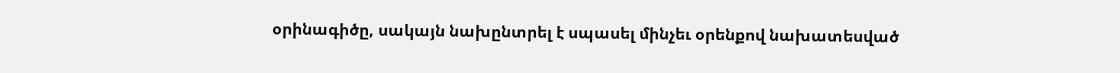օրինագիծը, սակայն նախընտրել է սպասել մինչեւ օրենքով նախատեսված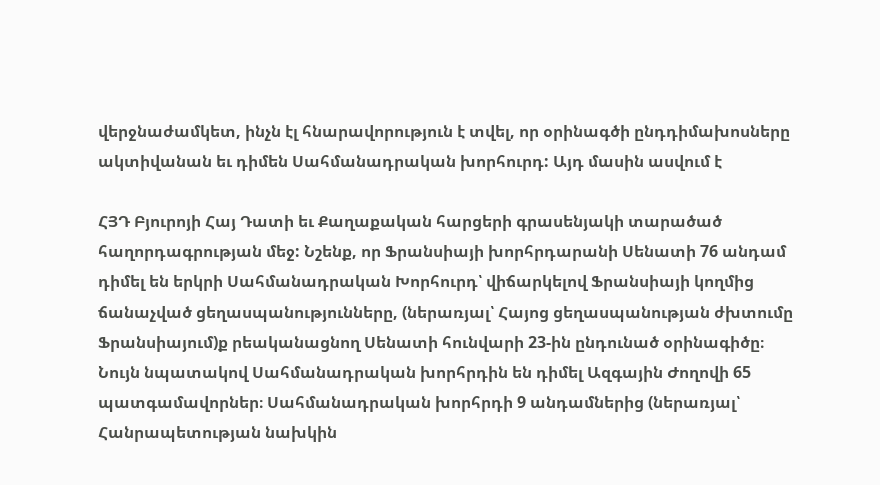վերջնաժամկետ, ինչն էլ հնարավորություն է տվել, որ օրինագծի ընդդիմախոսները ակտիվանան եւ դիմեն Սահմանադրական խորհուրդ: Այդ մասին ասվում է

ՀՅԴ Բյուրոյի Հայ Դատի եւ Քաղաքական հարցերի գրասենյակի տարածած հաղորդագրության մեջ: Նշենք, որ Ֆրանսիայի խորհրդարանի Սենատի 76 անդամ դիմել են երկրի Սահմանադրական Խորհուրդ՝ վիճարկելով Ֆրանսիայի կողմից ճանաչված ցեղասպանությունները, (ներառյալ՝ Հայոց ցեղասպանության ժխտումը Ֆրանսիայում)ք րեականացնող Սենատի հունվարի 23-ին ընդունած օրինագիծը։ Նույն նպատակով Սահմանադրական խորհրդին են դիմել Ազգային Ժողովի 65 պատգամավորներ։ Սահմանադրական խորհրդի 9 անդամներից (ներառյալ՝ Հանրապետության նախկին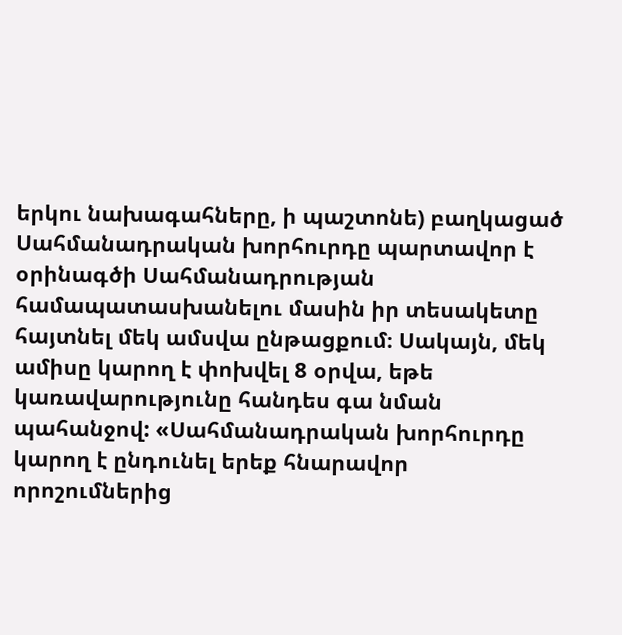երկու նախագահները, ի պաշտոնե) բաղկացած Սահմանադրական խորհուրդը պարտավոր է օրինագծի Սահմանադրության համապատասխանելու մասին իր տեսակետը հայտնել մեկ ամսվա ընթացքում։ Սակայն, մեկ ամիսը կարող է փոխվել 8 օրվա, եթե կառավարությունը հանդես գա նման պահանջով: «Սահմանադրական խորհուրդը կարող է ընդունել երեք հնարավոր որոշումներից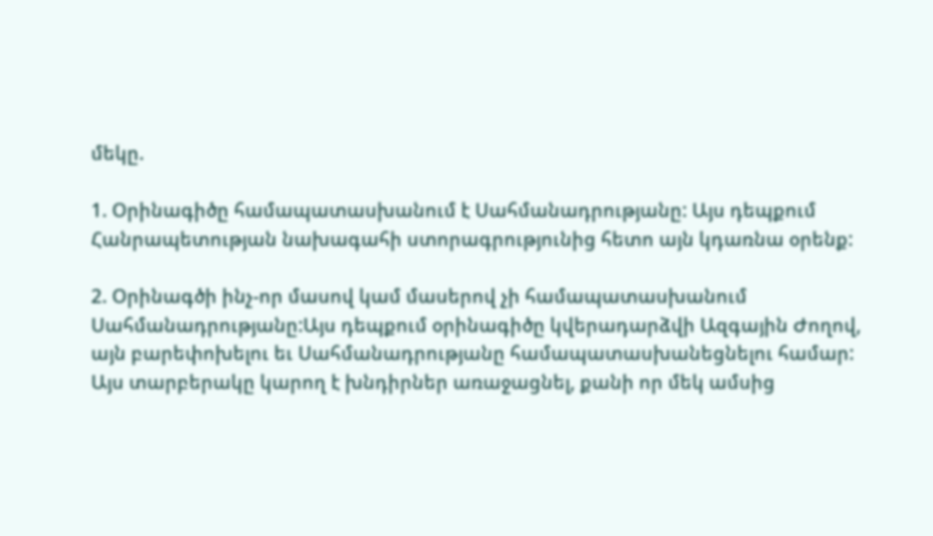մեկը.

1. Օրինագիծը համապատասխանում է Սահմանադրությանը: Այս դեպքում Հանրապետության նախագահի ստորագրությունից հետո այն կդառնա օրենք:

2. Օրինագծի ինչ-որ մասով կամ մասերով չի համապատասխանում Սահմանադրությանը:Այս դեպքում օրինագիծը կվերադարձվի Ազգային Ժողով, այն բարեփոխելու եւ Սահմանադրությանը համապատասխանեցնելու համար: Այս տարբերակը կարող է խնդիրներ առաջացնել, քանի որ մեկ ամսից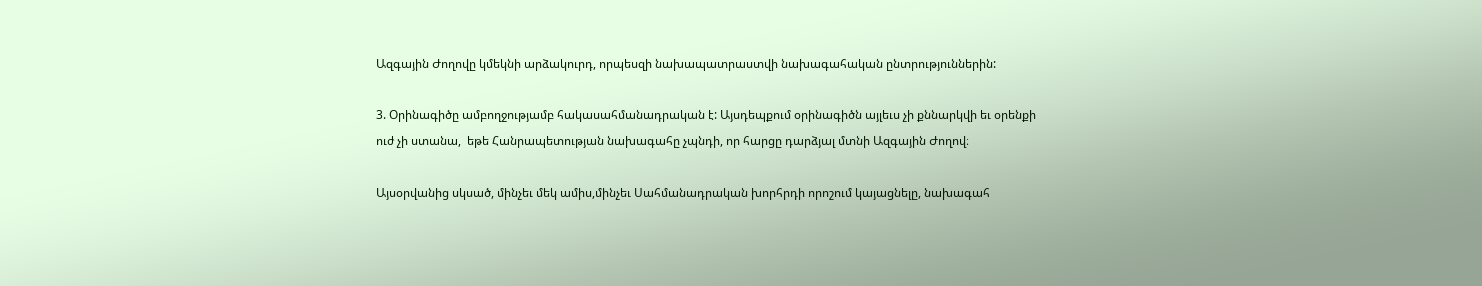Ազգային Ժողովը կմեկնի արձակուրդ, որպեսզի նախապատրաստվի նախագահական ընտրություններին:

3. Օրինագիծը ամբողջությամբ հակասահմանադրական է: Այսդեպքում օրինագիծն այլեւս չի քննարկվի եւ օրենքի ուժ չի ստանա,  եթե Հանրապետության նախագահը չպնդի, որ հարցը դարձյալ մտնի Ազգային Ժողով։

Այսօրվանից սկսած, մինչեւ մեկ ամիս,մինչեւ Սահմանադրական խորհրդի որոշում կայացնելը, նախագահ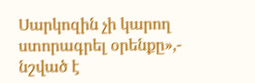Սարկոզին չի կարող ստորագրել օրենքը»,- նշված է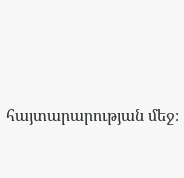հայտարարության մեջ։